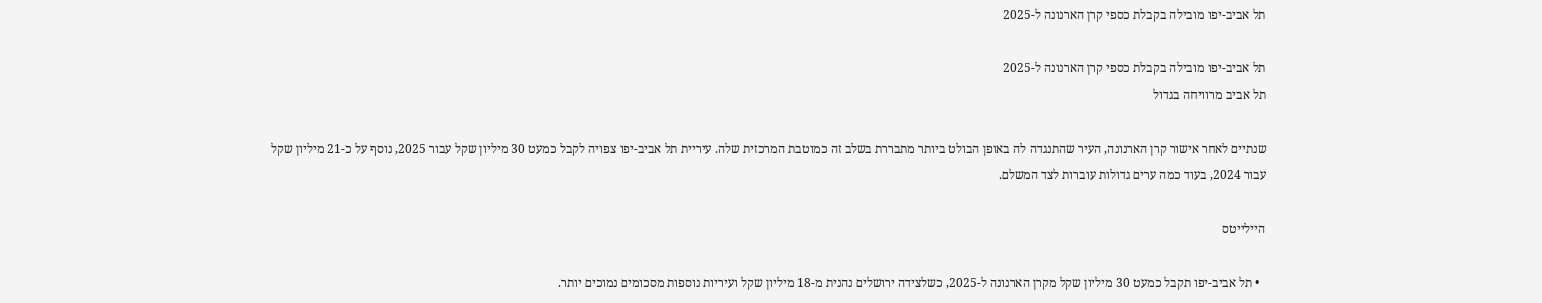תל אביב-יפו מובילה בקבלת כספי קרן הארנונה ל-2025

תל אביב-יפו מובילה בקבלת כספי קרן הארנונה ל-2025
תל אביב מרוויחה בגדול

שנתיים לאחר אישור קרן הארנונה, העיר שהתנגדה לה באופן הבולט ביותר מתבררת בשלב זה כמוטבת המרכזית שלה. עיריית תל אביב-יפו צפויה לקבל כמעט 30 מיליון שקל עבור 2025, נוסף על כ-21 מיליון שקל עבור 2024, בעוד כמה ערים גדולות עוברות לצד המשלם.

היילייטס

  • תל אביב-יפו תקבל כמעט 30 מיליון שקל מקרן הארנונה ל-2025, כשלצידה ירושלים נהנית מ-18 מיליון שקל ועיריות נוספות מסכומים נמוכים יותר.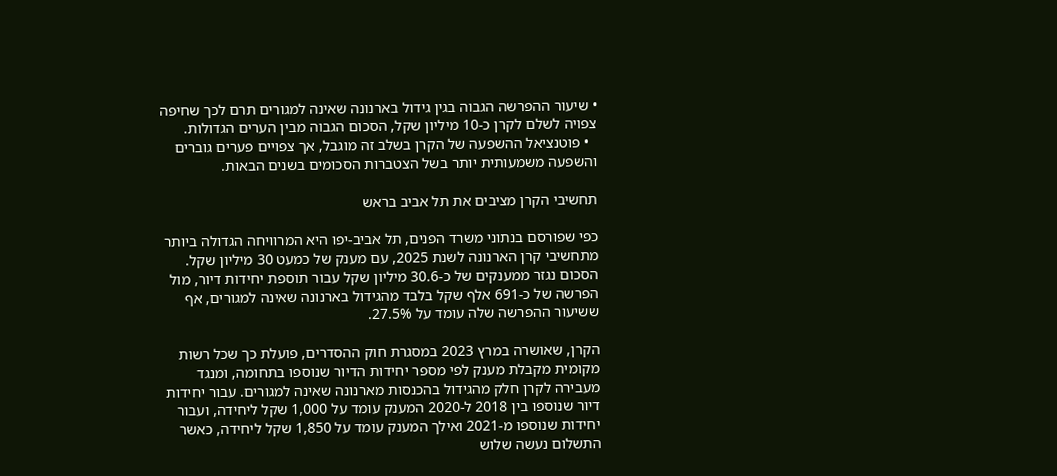• שיעור ההפרשה הגבוה בגין גידול בארנונה שאינה למגורים תרם לכך שחיפה צפויה לשלם לקרן כ-10 מיליון שקל, הסכום הגבוה מבין הערים הגדולות.
  • פוטנציאל ההשפעה של הקרן בשלב זה מוגבל, אך צפויים פערים גוברים והשפעה משמעותית יותר בשל הצטברות הסכומים בשנים הבאות.

תחשיבי הקרן מציבים את תל אביב בראש

כפי שפורסם בנתוני משרד הפנים, תל אביב-יפו היא המרוויחה הגדולה ביותר מתחשיבי קרן הארנונה לשנת 2025, עם מענק של כמעט 30 מיליון שקל. הסכום נגזר ממענקים של כ-30.6 מיליון שקל עבור תוספת יחידות דיור, מול הפרשה של כ-691 אלף שקל בלבד מהגידול בארנונה שאינה למגורים, אף ששיעור ההפרשה שלה עומד על 27.5%.

הקרן, שאושרה במרץ 2023 במסגרת חוק ההסדרים, פועלת כך שכל רשות מקומית מקבלת מענק לפי מספר יחידות הדיור שנוספו בתחומה, ומנגד מעבירה לקרן חלק מהגידול בהכנסות מארנונה שאינה למגורים. עבור יחידות דיור שנוספו בין 2018 ל-2020 המענק עומד על 1,000 שקל ליחידה, ועבור יחידות שנוספו מ-2021 ואילך המענק עומד על 1,850 שקל ליחידה, כאשר התשלום נעשה שלוש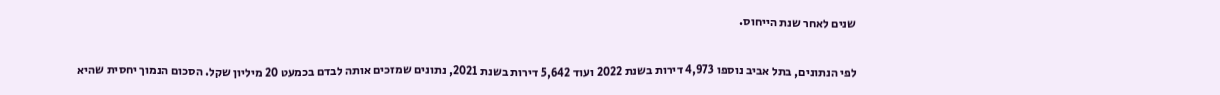שנים לאחר שנת הייחוס.

לפי הנתונים, בתל אביב נוספו 4,973 דירות בשנת 2022 ועוד 5,642 דירות בשנת 2021, נתונים שמזכים אותה לבדם בכמעט 20 מיליון שקל. הסכום הנמוך יחסית שהיא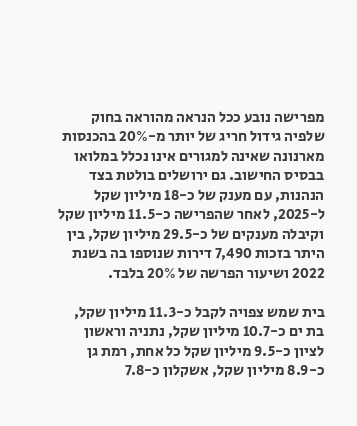מפרישה נובע ככל הנראה מהוראה בחוק שלפיה גידול חריג של יותר מ-20% בהכנסות מארנונה שאינה למגורים אינו נכלל במלואו בבסיס החישוב. גם ירושלים בולטת בצד הנהנות, עם מענק של כ-18 מיליון שקל ל-2025, לאחר שהפרישה כ-11.5 מיליון שקל וקיבלה מענקים של כ-29.5 מיליון שקל, בין היתר בזכות 7,490 דירות שנוספו בה בשנת 2022 ושיעור הפרשה של 20% בלבד.

בית שמש צפויה לקבל כ-11.3 מיליון שקל, בת ים כ-10.7 מיליון שקל, נתניה וראשון לציון כ-9.5 מיליון שקל כל אחת, רמת גן כ-8.9 מיליון שקל, אשקלון כ-7.8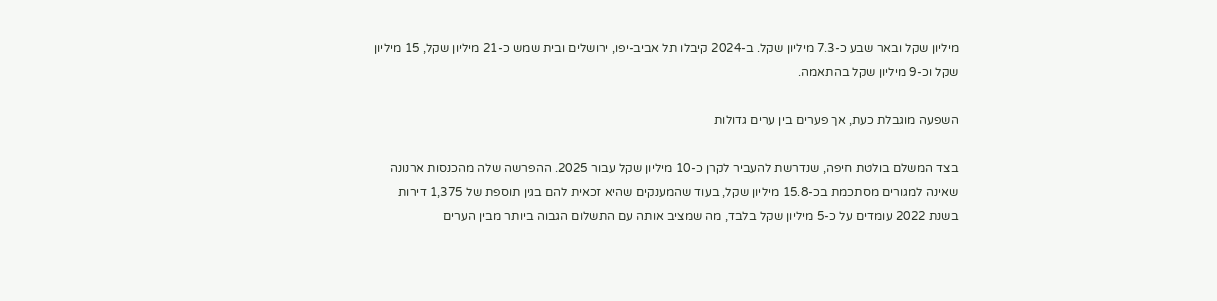מיליון שקל ובאר שבע כ-7.3 מיליון שקל. ב-2024 קיבלו תל אביב-יפו, ירושלים ובית שמש כ-21 מיליון שקל, 15 מיליון שקל וכ-9 מיליון שקל בהתאמה.

השפעה מוגבלת כעת, אך פערים בין ערים גדולות

בצד המשלם בולטת חיפה, שנדרשת להעביר לקרן כ-10 מיליון שקל עבור 2025. ההפרשה שלה מהכנסות ארנונה שאינה למגורים מסתכמת בכ-15.8 מיליון שקל, בעוד שהמענקים שהיא זכאית להם בגין תוספת של 1,375 דירות בשנת 2022 עומדים על כ-5 מיליון שקל בלבד, מה שמציב אותה עם התשלום הגבוה ביותר מבין הערים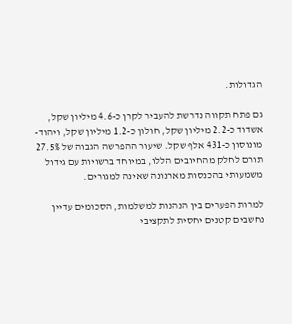הגדולות.

גם פתח תקווה נדרשת להעביר לקרן כ-4.6 מיליון שקל, אשדוד כ-2.2 מיליון שקל, חולון כ-1.2 מיליון שקל, ויהוד-מונוסון כ-431 אלף שקל. שיעור ההפרשה הגבוה של 27.5% תורם לחלק מהחיובים הללו, במיוחד ברשויות עם גידול משמעותי בהכנסות מארנונה שאינה למגורים.

למרות הפערים בין הנהנות למשלמות, הסכומים עדיין נחשבים קטנים יחסית לתקציבי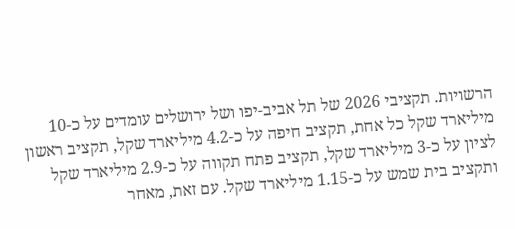הרשויות. תקציבי 2026 של תל אביב-יפו ושל ירושלים עומדים על כ-10 מיליארד שקל כל אחת, תקציב חיפה על כ-4.2 מיליארד שקל, תקציב ראשון לציון על כ-3 מיליארד שקל, תקציב פתח תקווה על כ-2.9 מיליארד שקל ותקציב בית שמש על כ-1.15 מיליארד שקל. עם זאת, מאחר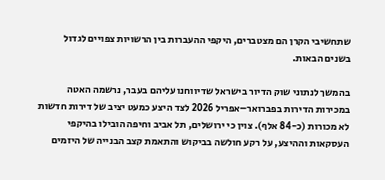שתחשיבי הקרן הם מצטברים, היקפי ההעברות בין הרשויות צפויים לגדול בשנים הבאות.

בהמשך לנתוני שוק הדיור בישראל שדיווחנו עליהם בעבר, נרשמה האטה במכירות הדירות בפברואר–אפריל 2026 לצד היצע כמעט יציב של דירות חדשות לא מכורות (כ-84 אלף). צוין כי ירושלים, תל אביב וחיפה הובילו בהיקפי העסקאות וההיצע, על רקע חולשה בביקוש והתאמת קצב הבנייה של היזמים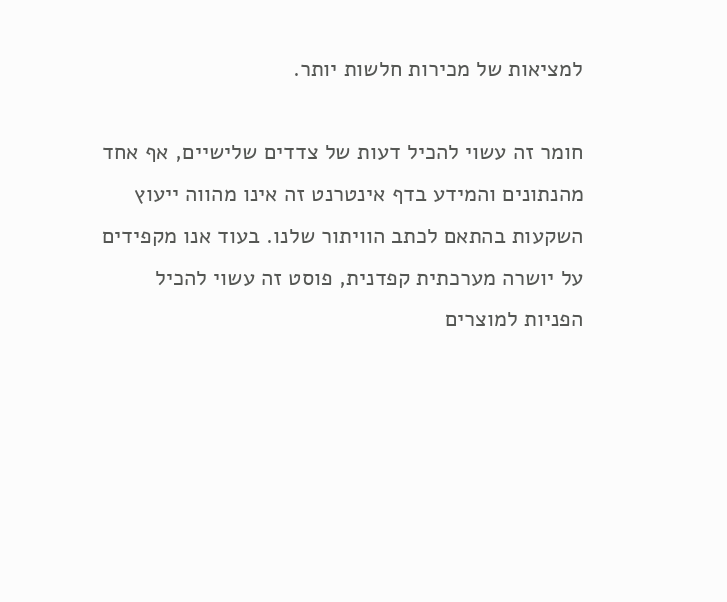למציאות של מכירות חלשות יותר.

חומר זה עשוי להכיל דעות של צדדים שלישיים, אף אחד מהנתונים והמידע בדף אינטרנט זה אינו מהווה ייעוץ השקעות בהתאם לכתב הוויתור שלנו. בעוד אנו מקפידים על יושרה מערכתית קפדנית, פוסט זה עשוי להכיל הפניות למוצרים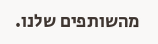מהשותפים שלנו.